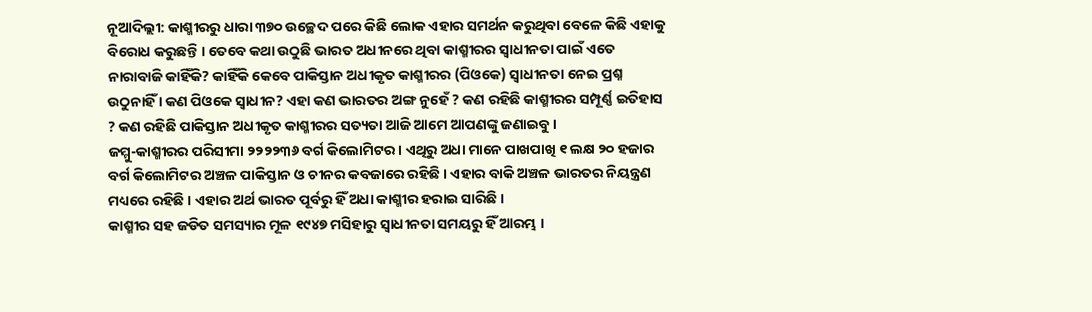ନୂଆଦିଲ୍ଲୀ: କାଶ୍ମୀରରୁ ଧାରା ୩୭୦ ଉଚ୍ଛେଦ ପରେ କିଛି ଲୋକ ଏହାର ସମର୍ଥନ କରୁଥିବା ବେଳେ କିଛି ଏହାକୁ ବିରୋଧ କରୁଛନ୍ତି । ତେବେ କଥା ଉଠୁଛି ଭାରତ ଅଧୀନରେ ଥିବା କାଶ୍ମୀରର ସ୍ୱାଧୀନତା ପାଇଁ ଏତେ ନାରାବାଜି କାହିଁକି? କାହିଁକି କେବେ ପାକିସ୍ତାନ ଅଧୀକୃତ କାଶ୍ମୀରର (ପିଓକେ) ସ୍ଵାଧୀନତା ନେଇ ପ୍ରଶ୍ନ ଉଠୁନାହିଁ । କଣ ପିଓକେ ସ୍ୱାଧୀନ? ଏହା କଣ ଭାରତର ଅଙ୍ଗ ନୁହେଁ ? କଣ ରହିଛି କାଶ୍ମୀରର ସମ୍ପୂର୍ଣ୍ଣ ଇତିହାସ ? କଣ ରହିଛି ପାକିସ୍ତାନ ଅଧୀକୃତ କାଶ୍ମୀରର ସତ୍ୟତା ଆଜି ଆମେ ଆପଣଙ୍କୁ ଜଣାଇବୁ ।
ଜମ୍ମୁ-କାଶ୍ମୀରର ପରିସୀମା ୨୨୨୨୩୬ ବର୍ଗ କିଲୋମିଟର । ଏଥିରୁ ଅଧା ମାନେ ପାଖପାଖି ୧ ଲକ୍ଷ ୨୦ ହଜାର ବର୍ଗ କିଲୋମିଟର ଅଞ୍ଚଳ ପାକିସ୍ତାନ ଓ ଚୀନର କବଜାରେ ରହିଛି । ଏହାର ବାକି ଅଞ୍ଚଳ ଭାରତର ନିୟନ୍ତ୍ରଣ ମଧ୍ୟରେ ରହିଛି । ଏହାର ଅର୍ଥ ଭାରତ ପୂର୍ବରୁ ହିଁ ଅଧା କାଶ୍ମୀର ହରାଇ ସାରିଛି ।
କାଶ୍ମୀର ସହ ଜଡିତ ସମସ୍ୟାର ମୂଳ ୧୯୪୭ ମସିହାରୁ ସ୍ୱାଧୀନତା ସମୟରୁ ହିଁ ଆରମ୍ଭ ।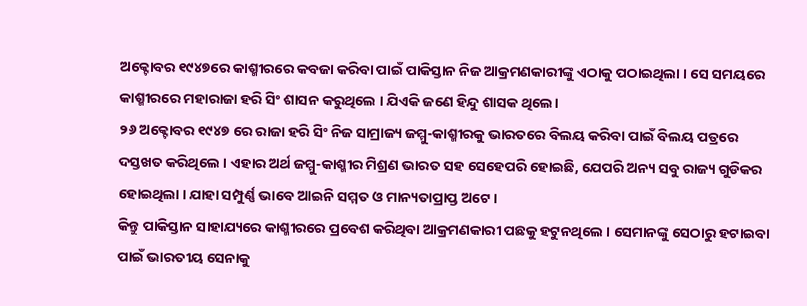ଅକ୍ଟୋବର ୧୯୪୭ରେ କାଶ୍ମୀରରେ କବଜା କରିବା ପାଇଁ ପାକିସ୍ତାନ ନିଜ ଆକ୍ରମଣକାରୀଙ୍କୁ ଏଠାକୁ ପଠାଇଥିଲା । ସେ ସମୟରେ କାଶ୍ମୀରରେ ମହାରାଜା ହରି ସିଂ ଶାସନ କରୁଥିଲେ । ଯିଏକି ଜଣେ ହିନ୍ଦୁ ଶାସକ ଥିଲେ।
୨୬ ଅକ୍ଟୋବର ୧୯୪୭ ରେ ରାଜା ହରି ସିଂ ନିଜ ସାମ୍ରାଜ୍ୟ ଜମ୍ମୁ-କାଶ୍ମୀରକୁ ଭାରତରେ ବିଲୟ କରିବା ପାଇଁ ବିଲୟ ପତ୍ରରେ ଦସ୍ତଖତ କରିଥିଲେ । ଏହାର ଅର୍ଥ ଜମ୍ମୁ-କାଶ୍ମୀର ମିଶ୍ରଣ ଭାରତ ସହ ସେହେପରି ହୋଇଛି, ଯେପରି ଅନ୍ୟ ସବୁ ରାଜ୍ୟ ଗୁଡିକର ହୋଇଥିଲା । ଯାହା ସମ୍ପୁର୍ଣ୍ଣ ଭାବେ ଆଇନି ସମ୍ମତ ଓ ମାନ୍ୟତାପ୍ରାପ୍ତ ଅଟେ ।
କିନ୍ତୁ ପାକିସ୍ତାନ ସାହାଯ୍ୟରେ କାଶ୍ମୀରରେ ପ୍ରବେଶ କରିଥିବା ଆକ୍ରମଣକାରୀ ପଛକୁ ହଟୁନଥିଲେ । ସେମାନଙ୍କୁ ସେଠାରୁ ହଟାଇବା ପାଇଁ ଭାରତୀୟ ସେନାକୁ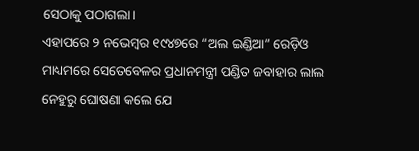ସେଠାକୁ ପଠାଗଲା।
ଏହାପରେ ୨ ନଭେମ୍ବର ୧୯୪୭ରେ “ଅଲ ଇଣ୍ଡିଆ” ରେଡ଼ିଓ ମାଧ୍ୟମରେ ସେତେବେଳର ପ୍ରଧାନମନ୍ତ୍ରୀ ପଣ୍ଡିତ ଜବାହାର ଲାଲ ନେହୁରୁ ଘୋଷଣା କଲେ ଯେ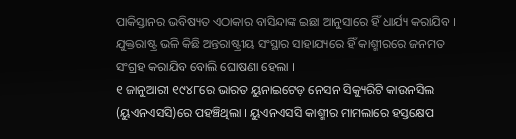ପାକିସ୍ତାନର ଭବିଷ୍ୟତ ଏଠାକାର ବାସିନ୍ଦାଙ୍କ ଇଛା ଆନୁସାରେ ହିଁ ଧାର୍ଯ୍ୟ କରାଯିବ । ଯୁକ୍ତରାଷ୍ଟ୍ର ଭଳି କିଛି ଅନ୍ତରାଷ୍ଟ୍ରୀୟ ସଂସ୍ଥାର ସାହାଯ୍ୟରେ ହିଁ କାଶ୍ମୀରରେ ଜନମତ ସଂଗ୍ରହ କରାଯିବ ବୋଲି ଘୋଷଣା ହେଲା ।
୧ ଜାନୁଆରୀ ୧୯୪୮ରେ ଭାରତ ୟୁନାଇଟେଡ଼ ନେସନ ସିକ୍ୟୁରିଟି କାଉନସିଲ (ୟୁଏନଏସସି)ରେ ପହଞ୍ଚିଥିଲା । ୟୁଏନଏସସି କାଶ୍ମୀର ମାମଲାରେ ହସ୍ତକ୍ଷେପ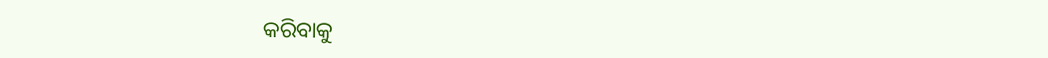କରିବାକୁ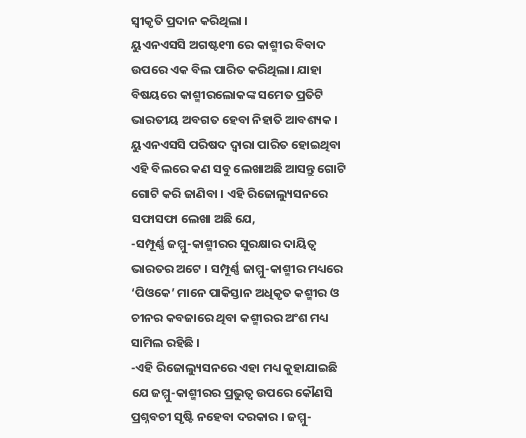ସ୍ୱୀକୃତି ପ୍ରଦାନ କରିଥିଲା ।
ୟୁଏନଏସସି ଅଗଷ୍ଟ୧୩ ରେ କାଶ୍ମୀର ବିବାଦ ଉପରେ ଏକ ବିଲ ପାରିତ କରିଥିଲା। ଯାହା ବିଷୟରେ କାଶ୍ମୀରଲୋକଙ୍କ ସମେତ ପ୍ରତିଟି ଭାରତୀୟ ଅବଗତ ହେବା ନିହାତି ଆବଶ୍ୟକ ।
ୟୁଏନଏସସି ପରିଷଦ ଦ୍ୱାରା ପାରିତ ହୋଇଥିବା ଏହି ବିଲରେ କଣ ସବୁ ଲେଖାଅଛି ଆସନ୍ତୁ ଗୋଟି ଗୋଟି କରି ଜାଣିବା । ଏହି ରିଜୋଲ୍ୟୁସନରେ ସଫାସଫା ଲେଖା ଅଛି ଯେ,
-ସମ୍ପୂର୍ଣ୍ଣ ଜମ୍ମୁ-କାଶ୍ମୀରର ସୁରକ୍ଷାର ଦାୟିତ୍ଵ ଭାରତର ଅଟେ । ସମ୍ପୂର୍ଣ୍ଣ ଜାମ୍ମୁ-କାଶ୍ମୀର ମଧ୍ୟରେ ‘ପିଓକେ’ ମାନେ ପାକିସ୍ତାନ ଅଧିକୃତ କଶ୍ମୀର ଓ ଚୀନର କବଜାରେ ଥିବା କଶ୍ମୀରର ଅଂଶ ମଧ୍ୟ ସାମିଲ ରହିଛି ।
-ଏହି ରିଜୋଲ୍ୟୁସନରେ ଏହା ମଧ୍ୟ କୁହାଯାଇଛି ଯେ ଜମ୍ମୁ-କାଶ୍ମୀରର ପ୍ରଭୁତ୍ୱ ଉପରେ କୌଣସି ପ୍ରଶ୍ନବଚୀ ସୃଷ୍ଟି ନହେବା ଦରକାର । ଜମ୍ମୁ-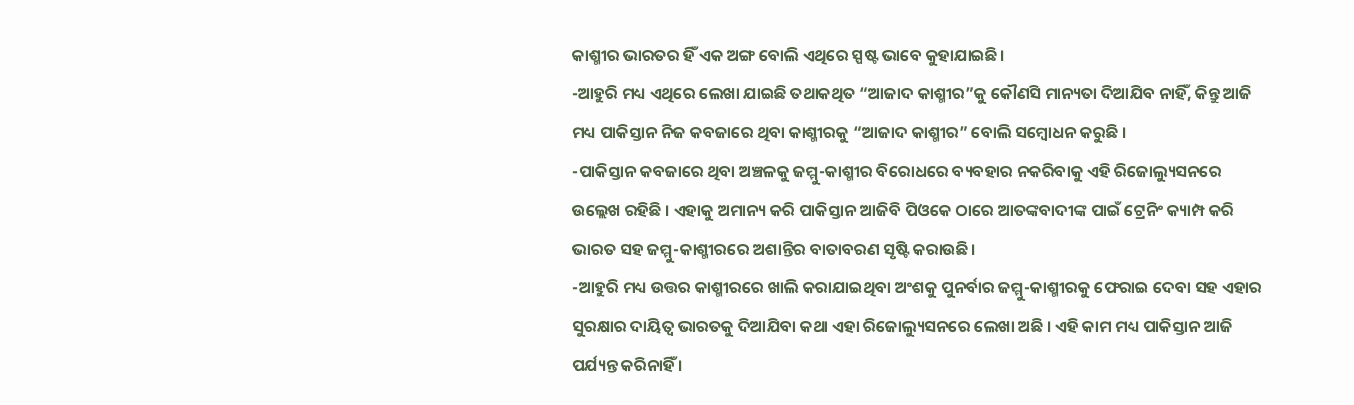କାଶ୍ମୀର ଭାରତର ହିଁ ଏକ ଅଙ୍ଗ ବୋଲି ଏଥିରେ ସ୍ପଷ୍ଟ ଭାବେ କୁହାଯାଇଛି।
-ଆହୁରି ମଧ୍ୟ ଏଥିରେ ଲେଖା ଯାଇଛି ତଥାକଥିତ “ଆଜାଦ କାଶ୍ମୀର”କୁ କୌଣସି ମାନ୍ୟତା ଦିଆଯିବ ନାହିଁ, କିନ୍ତୁ ଆଜି ମଧ୍ୟ ପାକିସ୍ତାନ ନିଜ କବଜାରେ ଥିବା କାଶ୍ମୀରକୁ “ଆଜାଦ କାଶ୍ମୀର” ବୋଲି ସମ୍ବୋଧନ କରୁଛି ।
-ପାକିସ୍ତାନ କବଜାରେ ଥିବା ଅଞ୍ଚଳକୁ ଜମ୍ମୁ-କାଶ୍ମୀର ବିରୋଧରେ ବ୍ୟବହାର ନକରିବାକୁ ଏହି ରିଜୋଲ୍ୟୁସନରେ ଉଲ୍ଲେଖ ରହିଛି । ଏହାକୁ ଅମାନ୍ୟ କରି ପାକିସ୍ତାନ ଆଜିବି ପିଓକେ ଠାରେ ଆତଙ୍କବାଦୀଙ୍କ ପାଇଁ ଟ୍ରେନିଂ କ୍ୟାମ୍ପ କରି ଭାରତ ସହ ଜମ୍ମୁ-କାଶ୍ମୀରରେ ଅଶାନ୍ତିର ବାତାବରଣ ସୃଷ୍ଟି କରାଉଛି।
-ଆହୁରି ମଧ୍ୟ ଉତ୍ତର କାଶ୍ମୀରରେ ଖାଲି କରାଯାଇଥିବା ଅଂଶକୁ ପୁନର୍ବାର ଜମ୍ମୁ-କାଶ୍ମୀରକୁ ଫେରାଇ ଦେବା ସହ ଏହାର ସୁରକ୍ଷାର ଦାୟିତ୍ବ ଭାରତକୁ ଦିଆଯିବା କଥା ଏହା ରିଜୋଲ୍ୟୁସନରେ ଲେଖା ଅଛି । ଏହି କାମ ମଧ୍ୟ ପାକିସ୍ତାନ ଆଜି ପର୍ଯ୍ୟନ୍ତ କରିନାହିଁ ।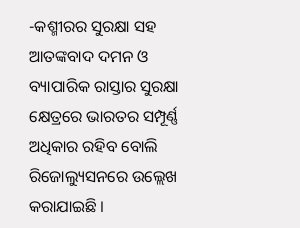-କଶ୍ମୀରର ସୁରକ୍ଷା ସହ ଆତଙ୍କବାଦ ଦମନ ଓ ବ୍ୟାପାରିକ ରାସ୍ତାର ସୁରକ୍ଷା କ୍ଷେତ୍ରରେ ଭାରତର ସମ୍ପୂର୍ଣ୍ଣ ଅଧିକାର ରହିବ ବୋଲି ରିଜୋଲ୍ୟୁସନରେ ଉଲ୍ଲେଖ କରାଯାଇଛି ।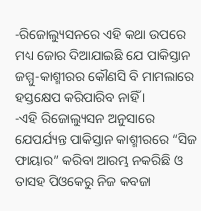-ରିଜୋଲ୍ୟୁସନରେ ଏହି କଥା ଉପରେ ମଧ୍ୟ ଜୋର ଦିଆଯାଇଛି ଯେ ପାକିସ୍ତାନ ଜମ୍ମୁ-କାଶ୍ମୀରର କୌଣସି ବି ମାମଲାରେ ହସ୍ତକ୍ଷେପ କରିପାରିବ ନାହିଁ ।
-ଏହି ରିଜୋଲ୍ୟୁସନ ଅନୁସାରେ ଯେପର୍ଯ୍ୟନ୍ତ ପାକିସ୍ତାନ କାଶ୍ମୀରରେ “ସିଜ ଫାୟାର” କରିବା ଆରମ୍ଭ ନକରିଛି ଓ ତାସହ ପିଓକେରୁ ନିଜ କବଜା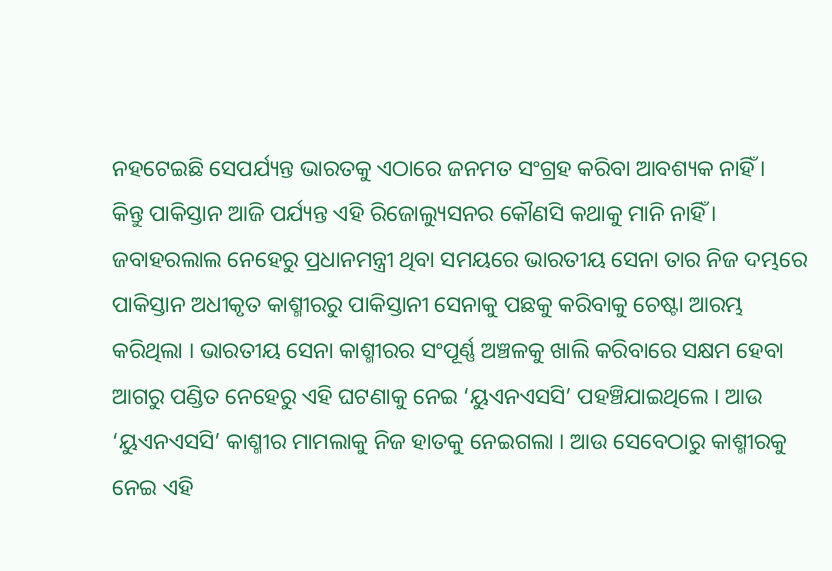ନହଟେଇଛି ସେପର୍ଯ୍ୟନ୍ତ ଭାରତକୁ ଏଠାରେ ଜନମତ ସଂଗ୍ରହ କରିବା ଆବଶ୍ୟକ ନାହିଁ ।
କିନ୍ତୁ ପାକିସ୍ତାନ ଆଜି ପର୍ଯ୍ୟନ୍ତ ଏହି ରିଜୋଲ୍ୟୁସନର କୌଣସି କଥାକୁ ମାନି ନାହିଁ ।
ଜବାହରଲାଲ ନେହେରୁ ପ୍ରଧାନମନ୍ତ୍ରୀ ଥିବା ସମୟରେ ଭାରତୀୟ ସେନା ତାର ନିଜ ଦମ୍ଭରେ ପାକିସ୍ତାନ ଅଧୀକୃତ କାଶ୍ମୀରରୁ ପାକିସ୍ତାନୀ ସେନାକୁ ପଛକୁ କରିବାକୁ ଚେଷ୍ଟା ଆରମ୍ଭ କରିଥିଲା । ଭାରତୀୟ ସେନା କାଶ୍ମୀରର ସଂପୂର୍ଣ୍ଣ ଅଞ୍ଚଳକୁ ଖାଲି କରିବାରେ ସକ୍ଷମ ହେବା ଆଗରୁ ପଣ୍ଡିତ ନେହେରୁ ଏହି ଘଟଣାକୁ ନେଇ ‘ୟୁଏନଏସସି’ ପହଞ୍ଚିଯାଇଥିଲେ । ଆଉ ‘ୟୁଏନଏସସି’ କାଶ୍ମୀର ମାମଲାକୁ ନିଜ ହାତକୁ ନେଇଗଲା । ଆଉ ସେବେଠାରୁ କାଶ୍ମୀରକୁ ନେଇ ଏହି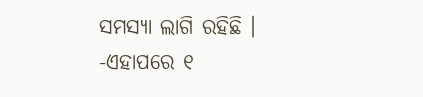ସମସ୍ୟା ଲାଗି ରହିଛି ।
-ଏହାପରେ ୧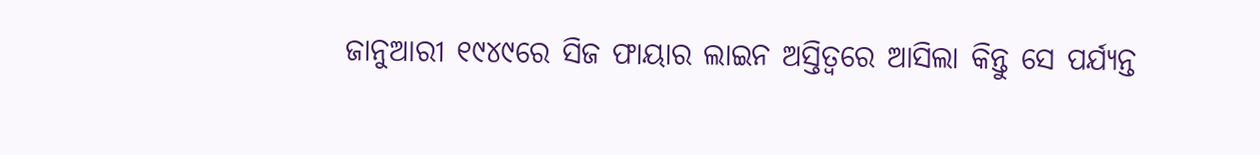ଜାନୁଆରୀ ୧୯୪୯ରେ ସିଜ ଫାୟାର ଲାଇନ ଅସ୍ତିତ୍ବରେ ଆସିଲା କିନ୍ତୁ ସେ ପର୍ଯ୍ୟନ୍ତ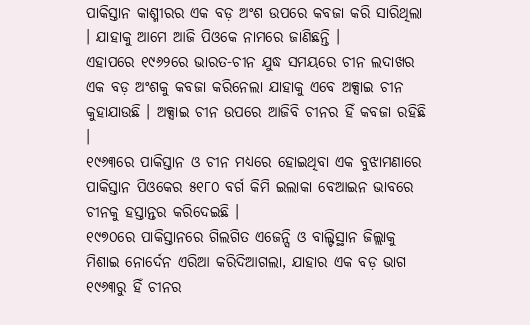ପାକିସ୍ତାନ କାଶ୍ମୀରର ଏକ ବଡ଼ ଅଂଶ ଉପରେ କବଜା କରି ସାରିଥିଲା । ଯାହାକୁ ଆମେ ଆଜି ପିଓକେ ନାମରେ ଜାଣିଛନ୍ତି ।
ଏହାପରେ ୧୯୬୨ରେ ଭାରତ-ଚୀନ ଯୁଦ୍ଧ ସମୟରେ ଚୀନ ଲଦାଖର ଏକ ବଡ଼ ଅଂଶକୁ କବଜା କରିନେଲା ଯାହାକୁ ଏବେ ଅକ୍ସାଇ ଚୀନ କୁହାଯାଉଛି । ଅକ୍ସାଇ ଚୀନ ଉପରେ ଆଜିବି ଚୀନର ହିଁ କବଜା ରହିଛି ।
୧୯୬୩ରେ ପାକିସ୍ତାନ ଓ ଚୀନ ମଧ୍ୟରେ ହୋଇଥିବା ଏକ ବୁଝାମଣାରେ ପାକିସ୍ତାନ ପିଓକେର ୫୧୮୦ ବର୍ଗ କିମି ଇଲାକା ବେଆଇନ ଭାବରେ ଚୀନକୁ ହସ୍ତାନ୍ତର କରିଦେଇଛି ।
୧୯୭୦ରେ ପାକିସ୍ତାନରେ ଗିଲଗିତ ଏଜେନ୍ସି ଓ ବାଲ୍ଟିସ୍ଥାନ ଜିଲ୍ଲାକୁ ମିଶାଇ ନୋର୍ଦେନ ଏରିଆ କରିଦିଆଗଲା, ଯାହାର ଏକ ବଡ଼ ଭାଗ ୧୯୬୩ରୁ ହିଁ ଚୀନର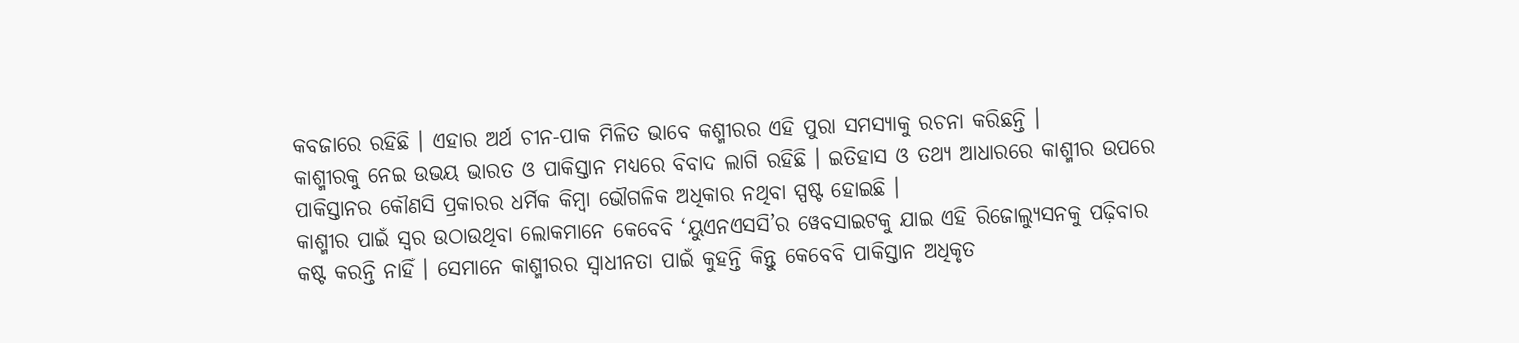କବଜାରେ ରହିଛି । ଏହାର ଅର୍ଥ ଚୀନ-ପାକ ମିଳିତ ଭାବେ କଶ୍ମୀରର ଏହି ପୁରା ସମସ୍ୟାକୁ ରଚନା କରିଛନ୍ତି ।
କାଶ୍ମୀରକୁ ନେଇ ଉଭୟ ଭାରତ ଓ ପାକିସ୍ତାନ ମଧ୍ୟରେ ବିବାଦ ଲାଗି ରହିଛି । ଇତିହାସ ଓ ତଥ୍ୟ ଆଧାରରେ କାଶ୍ମୀର ଉପରେ ପାକିସ୍ତାନର କୌଣସି ପ୍ରକାରର ଧର୍ମିକ କିମ୍ବା ଭୌଗଳିକ ଅଧିକାର ନଥିବା ସ୍ପଷ୍ଟ ହୋଇଛି ।
କାଶ୍ମୀର ପାଇଁ ସ୍ୱର ଉଠାଉଥିବା ଲୋକମାନେ କେବେବି ‘ୟୁଏନଏସସି’ର ୱେବସାଇଟକୁ ଯାଇ ଏହି ରିଜୋଲ୍ୟୁସନକୁ ପଢ଼ିବାର କଷ୍ଟ କରନ୍ତି ନାହିଁ । ସେମାନେ କାଶ୍ମୀରର ସ୍ୱାଧୀନତା ପାଇଁ କୁହନ୍ତି କିନ୍ତୁ କେବେବି ପାକିସ୍ତାନ ଅଧିକୃତ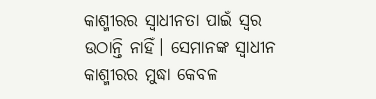କାଶ୍ମୀରର ସ୍ୱାଧୀନତା ପାଇଁ ସ୍ୱର ଉଠାନ୍ତି ନାହିଁ। ସେମାନଙ୍କ ସ୍ୱାଧୀନ କାଶ୍ମୀରର ମୁଦ୍ଧା କେବଳ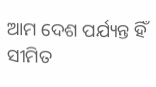ଆମ ଦେଶ ପର୍ଯ୍ୟନ୍ତ ହିଁ ସୀମିତ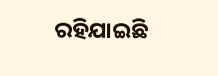ରହିଯାଇଛି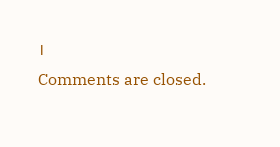।
Comments are closed.